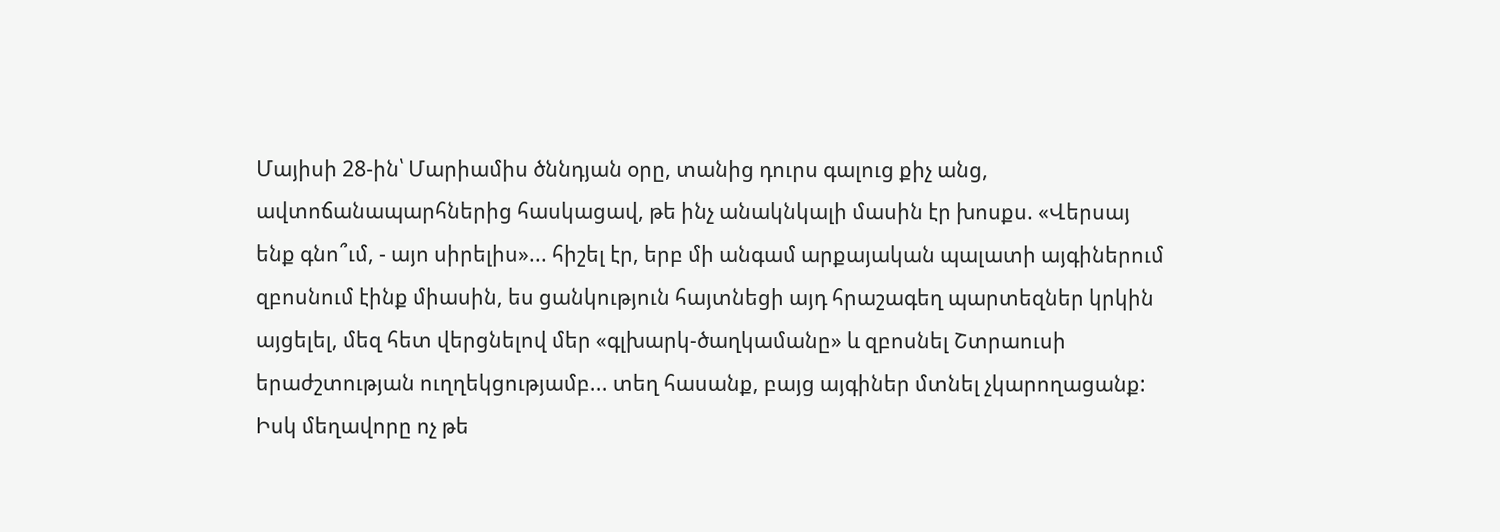Մայիսի 28-ին՝ Մարիամիս ծննդյան օրը, տանից դուրս գալուց քիչ անց, ավտոճանապարհներից հասկացավ, թե ինչ անակնկալի մասին էր խոսքս. «Վերսայ ենք գնո՞ւմ, - այո սիրելիս»... հիշել էր, երբ մի անգամ արքայական պալատի այգիներում զբոսնում էինք միասին, ես ցանկություն հայտնեցի այդ հրաշագեղ պարտեզներ կրկին այցելել, մեզ հետ վերցնելով մեր «գլխարկ-ծաղկամանը» և զբոսնել Շտրաուսի երաժշտության ուղղեկցությամբ... տեղ հասանք, բայց այգիներ մտնել չկարողացանք: Իսկ մեղավորը ոչ թե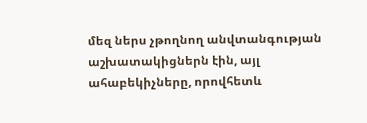մեզ ներս չթողնող անվտանգության աշխատակիցներն էին, այլ ահաբեկիչները, որովհետև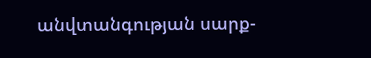անվտանգության սարք-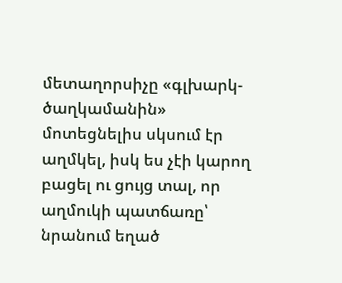մետաղորսիչը «գլխարկ-ծաղկամանին» մոտեցնելիս սկսում էր աղմկել, իսկ ես չէի կարող բացել ու ցույց տալ, որ աղմուկի պատճառը՝ նրանում եղած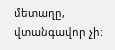մետաղը, վտանգավոր չի: